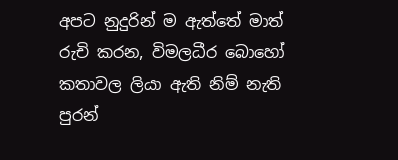අපට නුදුරින් ම ඇත්තේ මාත් රුචි කරන, විමලධීර බොහෝ කතාවල ලියා ඇති නිම් නැති පුරන්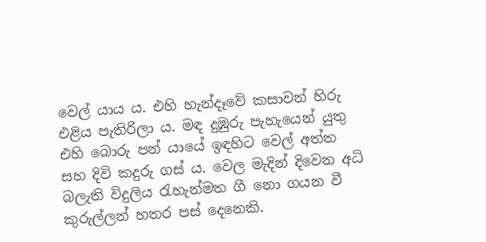වෙල් යාය ය. එහි හැන්දෑවේ කසාවන් හිරු එළිය පැතිරිලා ය. මඳ දුඹුරු පැහැයෙන් යුතු එහි බොරු පන් යායේ ඉඳහිට වෙල් අත්ත සහ දිවි කදුරු ගස් ය. වෙල මැදින් දිවෙන අධි බලැති විදුලිය රැහැන්මත ගී නො ගයන වී කුරුල්ලන් හතර පස් දෙනෙකි.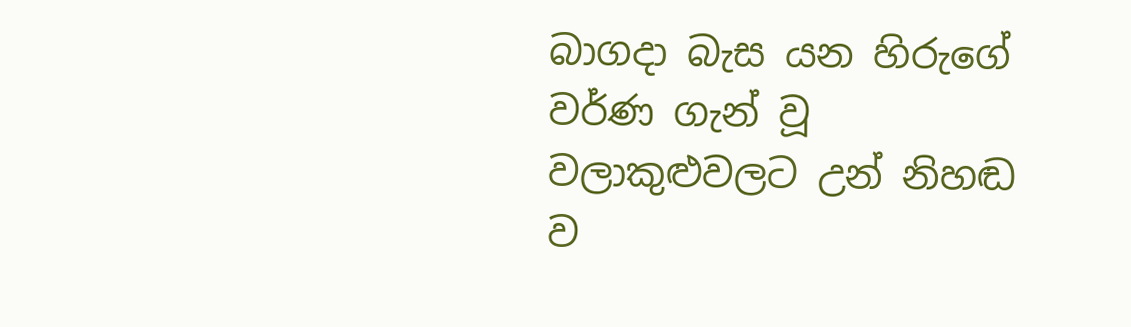බාගදා බැස යන හිරුගේ වර්ණ ගැන් වූ වලාකුළුවලට උන් නිහඬ ව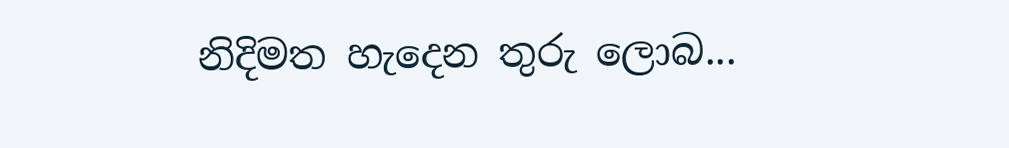නිදිමත හැදෙන තුරු ලොබ...